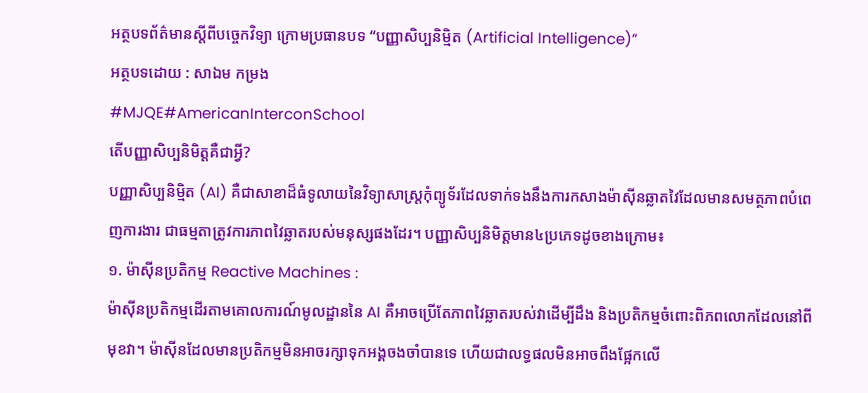អត្ថបទព័ត៌មានស្តីពីបច្ចេកវិទ្យា ក្រោមប្រធានបទ “បញ្ញាសិប្បនិម្មិត (Artificial Intelligence)”
អត្ថបទដោយ : សាឯម កម្រង
#MJQE#AmericanInterconSchool
តើបញ្ញាសិប្បនិមិត្តគឺជាអ្វី?
បញ្ញាសិប្បនិម្មិត (AI) គឺជាសាខាដ៏ធំទូលាយនៃវិទ្យាសាស្ត្រកុំព្យូទ័រដែលទាក់ទងនឹងការកសាងម៉ាស៊ីនឆ្លាតវៃដែលមានសមត្ថភាពបំពេញការងារ ជាធម្មតាត្រូវការភាពវៃឆ្លាតរបស់មនុស្សផងដែរ។ បញ្ញាសិប្បនិមិត្តមាន៤ប្រភេទដូចខាងក្រោម៖
១. ម៉ាស៊ីនប្រតិកម្ម Reactive Machines :
ម៉ាស៊ីនប្រតិកម្មដើរតាមគោលការណ៍មូលដ្ឋាននៃ AI គឺអាចប្រើតែភាពវៃឆ្លាតរបស់វាដើម្បីដឹង និងប្រតិកម្មចំពោះពិភពលោកដែលនៅពីមុខវា។ ម៉ាស៊ីនដែលមានប្រតិកម្មមិនអាចរក្សាទុកអង្គចងចាំបានទេ ហើយជាលទ្ធផលមិនអាចពឹងផ្អែកលើ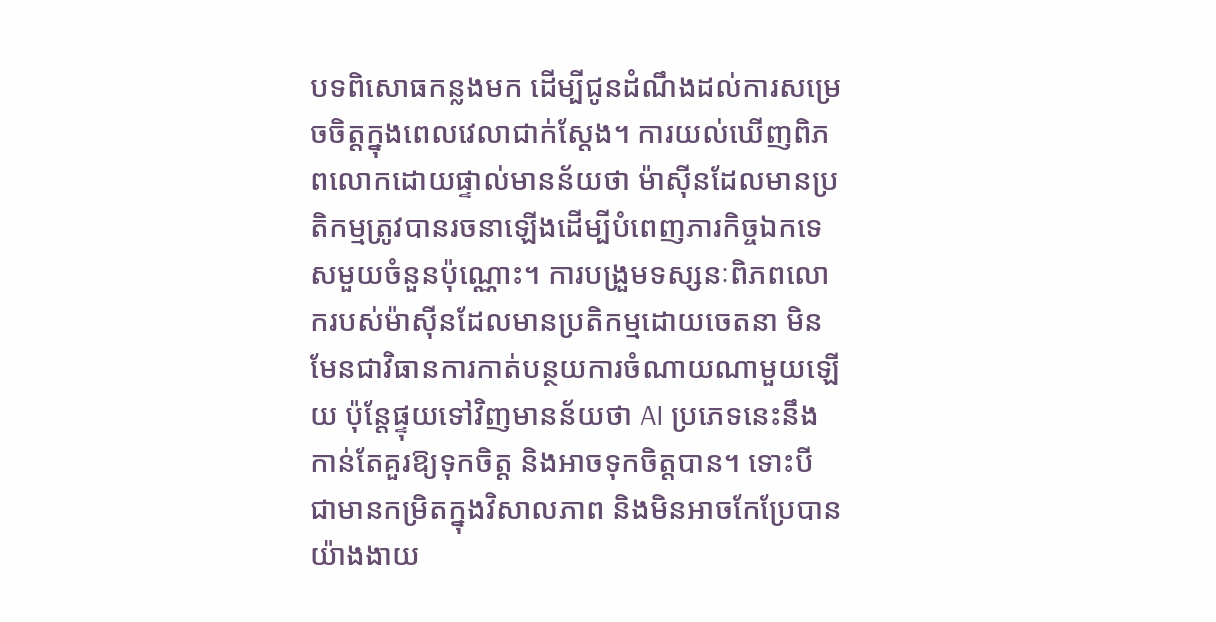បទពិសោធកន្លងមក ដើម្បីជូនដំណឹងដល់ការសម្រេចចិត្តក្នុងពេលវេលាជាក់ស្តែង។ ការយល់ឃើញពិភពលោកដោយផ្ទាល់មានន័យថា ម៉ាស៊ីនដែលមានប្រតិកម្មត្រូវបានរចនាឡើងដើម្បីបំពេញភារកិច្ចឯកទេសមួយចំនួនប៉ុណ្ណោះ។ ការបង្រួមទស្សនៈពិភពលោករបស់ម៉ាស៊ីនដែលមានប្រតិកម្មដោយចេតនា មិនមែនជាវិធានការកាត់បន្ថយការចំណាយណាមួយឡើយ ប៉ុន្តែផ្ទុយទៅវិញមានន័យថា AI ប្រភេទនេះនឹងកាន់តែគួរឱ្យទុកចិត្ត និងអាចទុកចិត្តបាន។ ទោះបី ជាមានកម្រិតក្នុងវិសាលភាព និងមិនអាចកែប្រែបានយ៉ាងងាយ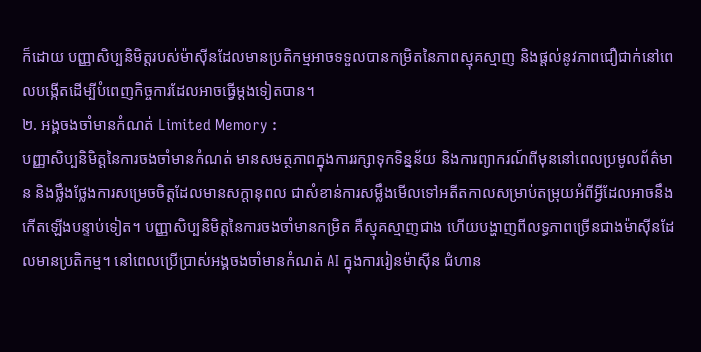ក៏ដោយ បញ្ញាសិប្បនិមិត្តរបស់ម៉ាស៊ីនដែលមានប្រតិកម្មអាចទទួលបានកម្រិតនៃភាពស្មុគស្មាញ និងផ្តល់នូវភាពជឿជាក់នៅពេលបង្កើតដើម្បីបំពេញកិច្ចការដែលអាចធ្វើម្តងទៀតបាន។
២. អង្គចងចាំមានកំណត់ Limited Memory :
បញ្ញាសិប្បនិមិត្តនៃការចងចាំមានកំណត់ មានសមត្ថភាពក្នុងការរក្សាទុកទិន្នន័យ និងការព្យាករណ៍ពីមុននៅពេលប្រមូលព័ត៌មាន និងថ្លឹងថ្លែងការសម្រេចចិត្តដែលមានសក្តានុពល ជាសំខាន់ការសម្លឹងមើលទៅអតីតកាលសម្រាប់តម្រុយអំពីអ្វីដែលអាចនឹងកើតឡើងបន្ទាប់ទៀត។ បញ្ញាសិប្បនិមិត្តនៃការចងចាំមានកម្រិត គឺស្មុគស្មាញជាង ហើយបង្ហាញពីលទ្ធភាពច្រើនជាងម៉ាស៊ីនដែលមានប្រតិកម្ម។ នៅពេលប្រើប្រាស់អង្គចងចាំមានកំណត់ AI ក្នុងការរៀនម៉ាស៊ីន ជំហាន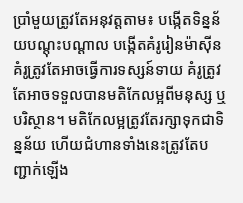ប្រាំមួយត្រូវតែអនុវត្តតាម៖ បង្កើតទិន្នន័យបណ្តុះបណ្តាល បង្កើតគំរូរៀនម៉ាស៊ីន គំរូត្រូវតែអាចធ្វើការទស្សន៍ទាយ គំរូត្រូវតែអាចទទួលបានមតិកែលម្អពីមនុស្ស ឬបរិស្ថាន។ មតិកែលម្អត្រូវតែរក្សាទុកជាទិន្នន័យ ហើយជំហានទាំងនេះត្រូវតែបញ្ជាក់ឡើង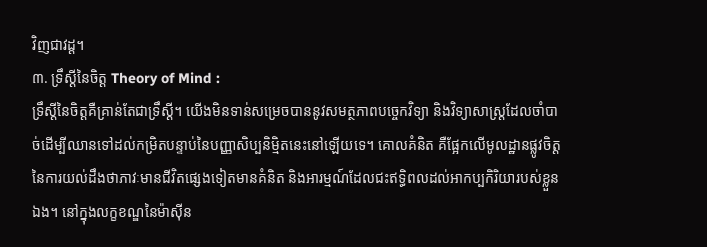វិញជាវដ្ត។
៣. ទ្រឹស្តីនៃចិត្ត Theory of Mind :
ទ្រឹស្តីនៃចិត្តគឺគ្រាន់តែជាទ្រឹស្តី។ យើងមិនទាន់សម្រេចបាននូវសមត្ថភាពបច្ចេកវិទ្យា និងវិទ្យាសាស្រ្តដែលចាំបាច់ដើម្បីឈានទៅដល់កម្រិតបន្ទាប់នៃបញ្ញាសិប្បនិម្មិតនេះនៅឡើយទេ។ គោលគំនិត គឺផ្អែកលើមូលដ្ឋានផ្លូវចិត្តនៃការយល់ដឹងថាភាវៈមានជីវិតផ្សេងទៀតមានគំនិត និងអារម្មណ៍ដែលជះឥទ្ធិពលដល់អាកប្បកិរិយារបស់ខ្លួនឯង។ នៅក្នុងលក្ខខណ្ឌនៃម៉ាស៊ីន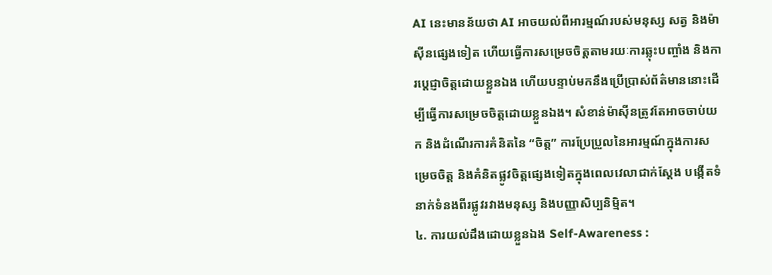AI នេះមានន័យថា AI អាចយល់ពីអារម្មណ៍របស់មនុស្ស សត្វ និងម៉ាស៊ីនផ្សេងទៀត ហើយធ្វើការសម្រេចចិត្តតាមរយៈការឆ្លុះបញ្ចាំង និងការប្តេជ្ញាចិត្តដោយខ្លួនឯង ហើយបន្ទាប់មកនឹងប្រើប្រាស់ព័ត៌មាននោះដើម្បីធ្វើការសម្រេចចិត្តដោយខ្លួនឯង។ សំខាន់ម៉ាស៊ីនត្រូវតែអាចចាប់យក និងដំណើរការគំនិតនៃ “ចិត្ត” ការប្រែប្រួលនៃអារម្មណ៍ក្នុងការសម្រេចចិត្ត និងគំនិតផ្លូវចិត្តផ្សេងទៀតក្នុងពេលវេលាជាក់ស្តែង បង្កើតទំនាក់ទំនងពីរផ្លូវរវាងមនុស្ស និងបញ្ញាសិប្បនិម្មិត។
៤. ការយល់ដឹងដោយខ្លួនឯង Self-Awareness :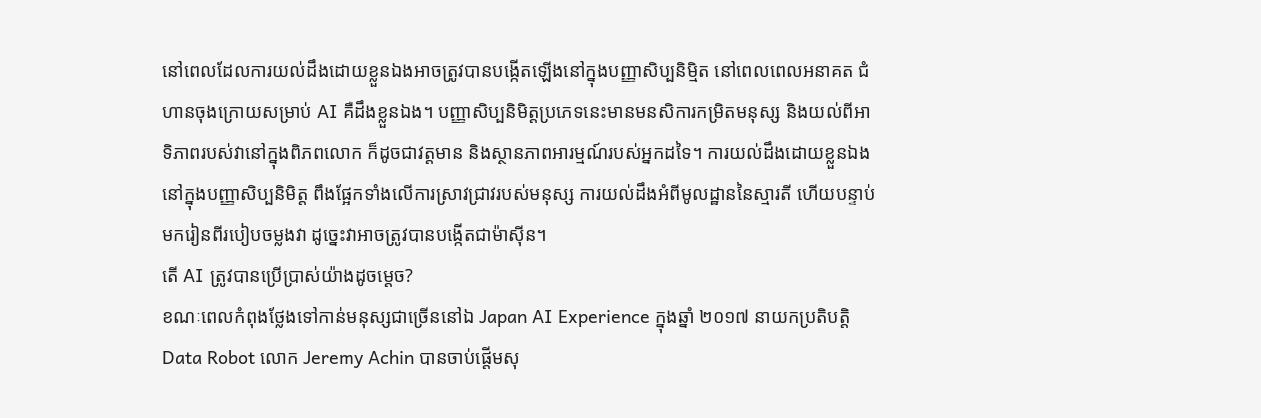នៅពេលដែលការយល់ដឹងដោយខ្លួនឯងអាចត្រូវបានបង្កើតឡើងនៅក្នុងបញ្ញាសិប្បនិម្មិត នៅពេលពេលអនាគត ជំហានចុងក្រោយសម្រាប់ AI គឺដឹងខ្លួនឯង។ បញ្ញាសិប្បនិមិត្តប្រភេទនេះមានមនសិការកម្រិតមនុស្ស និងយល់ពីអាទិភាពរបស់វានៅក្នុងពិភពលោក ក៏ដូចជាវត្តមាន និងស្ថានភាពអារម្មណ៍របស់អ្នកដទៃ។ ការយល់ដឹងដោយខ្លួនឯងនៅក្នុងបញ្ញាសិប្បនិមិត្ត ពឹងផ្អែកទាំងលើការស្រាវជ្រាវរបស់មនុស្ស ការយល់ដឹងអំពីមូលដ្ឋាននៃស្មារតី ហើយបន្ទាប់មករៀនពីរបៀបចម្លងវា ដូច្នេះវាអាចត្រូវបានបង្កើតជាម៉ាស៊ីន។
តើ AI ត្រូវបានប្រើប្រាស់យ៉ាងដូចម្តេច?
ខណៈពេលកំពុងថ្លែងទៅកាន់មនុស្សជាច្រើននៅឯ Japan AI Experience ក្នុងឆ្នាំ ២០១៧ នាយកប្រតិបត្តិ Data Robot លោក Jeremy Achin បានចាប់ផ្តើមសុ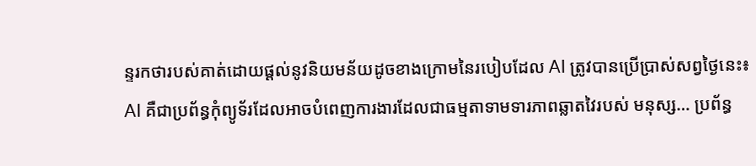ន្ទរកថារបស់គាត់ដោយផ្តល់នូវនិយមន័យដូចខាងក្រោមនៃរបៀបដែល AI ត្រូវបានប្រើប្រាស់សព្វថ្ងៃនេះ៖
AI គឺជាប្រព័ន្ធកុំព្យូទ័រដែលអាចបំពេញការងារដែលជាធម្មតាទាមទារភាពឆ្លាតវៃរបស់ មនុស្ស… ប្រព័ន្ធ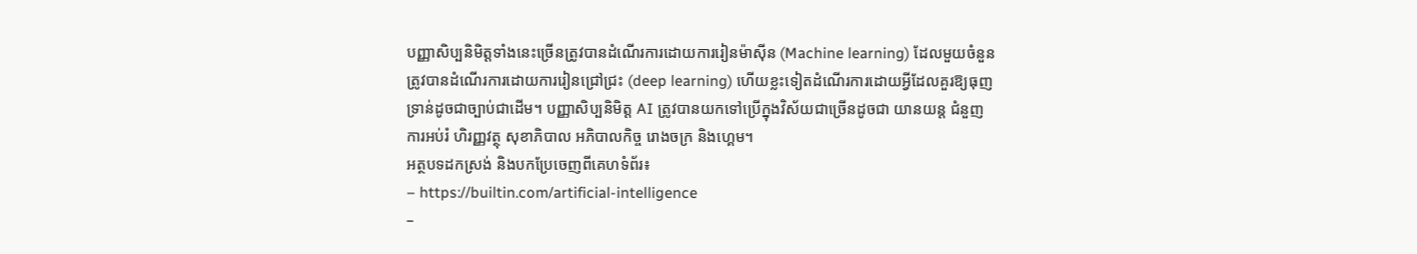បញ្ញាសិប្បនិមិត្តទាំងនេះច្រើនត្រូវបានដំណើរការដោយការរៀនម៉ាស៊ីន (Machine learning) ដែលមួយចំនួនត្រូវបានដំណើរការដោយការរៀនជ្រៅជ្រះ (deep learning) ហើយខ្លះទៀតដំណើរការដោយអ្វីដែលគួរឱ្យធុញទ្រាន់ដូចជាច្បាប់ជាដើម។ បញ្ញាសិប្បនិមិត្ត AI ត្រូវបានយកទៅប្រើក្នុងវិស័យជាច្រើនដូចជា យានយន្ត ជំនួញ ការអប់រំ ហិរញ្ញវត្ថុ សុខាភិបាល អភិបាលកិច្ច រោងចក្រ និងហ្គេម។
អត្ថបទដកស្រង់ និងបកប្រែចេញពីគេហទំព័រ៖
– https://builtin.com/artificial-intelligence
–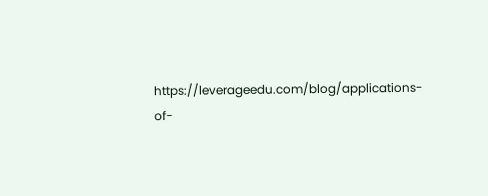https://leverageedu.com/blog/applications-of-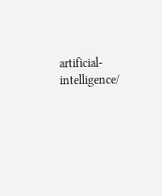artificial-intelligence/